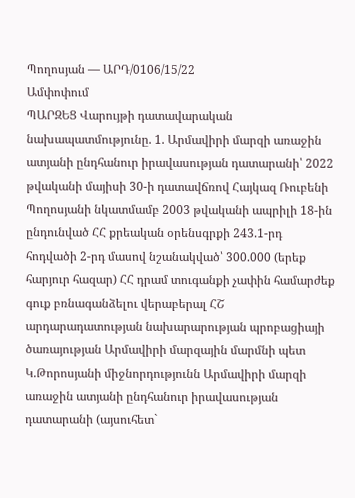Պողոսյան — ԱՐԴ/0106/15/22
Ամփոփում
ՊԱՐԶԵՑ Վարույթի դատավարական նախապատմությունը. 1. Արմավիրի մարզի առաջին ատյանի ընդհանուր իրավասության դատարանի՝ 2022 թվականի մայիսի 30-ի դատավճռով Հայկազ Ռուբենի Պողոսյանի նկատմամբ 2003 թվականի ապրիլի 18-ին ընդունված ՀՀ քրեական օրենսգրքի 243.1-րդ հոդվածի 2-րդ մասով նշանակված՝ 300.000 (երեք հարյուր հազար) ՀՀ դրամ տուգանքի չափին համարժեք գուք բռնագանձելու վերաբերալ ՀՇ արդարադատության նախարարության պրոբացիայի ծառայության Արմավիրի մարզային մարմնի պետ Կ.Թորոսյանի միջնորդությունն Արմավիրի մարզի առաջին ատյանի ընդհանուր իրավասության դատարանի (այսուհետ`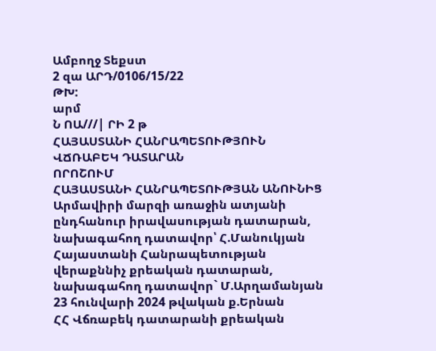Ամբողջ Տեքստ
2 զա ԱՐԴ/0106/15/22
ԹԽ:
արմ
Ն ՈԱ///| ՐԻ 2 թ
ՀԱՅԱՍՏԱՆԻ ՀԱՆՐԱՊԵՏՈՒԹՅՈՒՆ
ՎՃՌԱԲԵԿ ԴԱՏԱՐԱՆ
ՈՐՈՇՈՒՄ
ՀԱՅԱՍՏԱՆԻ ՀԱՆՐԱՊԵՏՈՒԹՅԱՆ ԱՆՈՒՆԻՑ
Արմավիրի մարզի առաջին ատյանի
ընդհանուր իրավասության դատարան,
նախագահող դատավոր՝ Հ.Մանուկյան
Հայաստանի Հանրապետության
վերաքննիչ քրեական դատարան,
նախագահող դատավոր` Մ.Արղամանյան
23 հունվարի 2024 թվական ք.Երնան
ՀՀ Վճռաբեկ դատարանի քրեական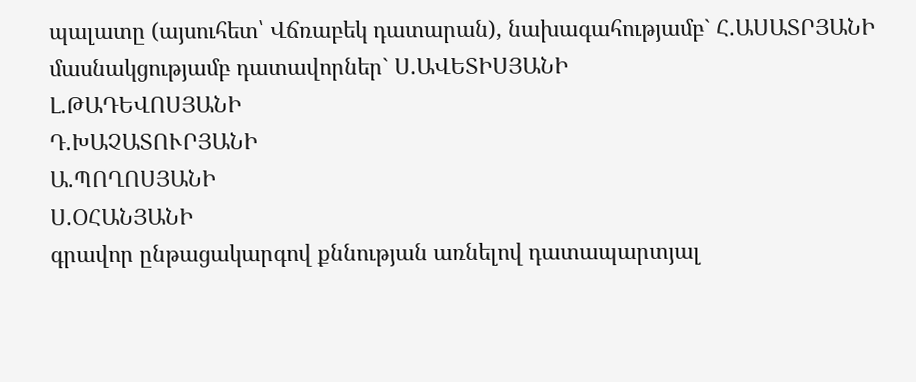պալատը (այսուհետ՝ Վճռաբեկ դատարան), նախագահությամբ` Հ.ԱՍԱՏՐՅԱՆԻ
մասնակցությամբ դատավորներ` Ս.ԱՎԵՏԻՍՅԱՆԻ
Լ.ԹԱԴԵՎՈՍՅԱՆԻ
Դ.ԽԱՉԱՏՈՒՐՅԱՆԻ
Ա.ՊՈՂՈՍՅԱՆԻ
Ս.ՕՀԱՆՅԱՆԻ
գրավոր ընթացակարգով քննության առնելով դատապարտյալ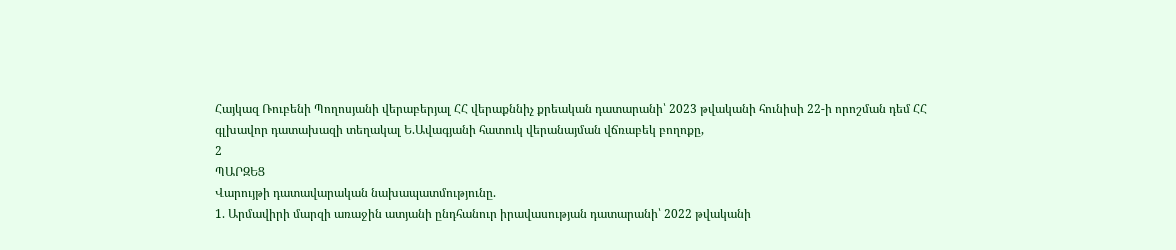Հայկազ Ռուբենի Պողոսյանի վերաբերյալ ՀՀ վերաքննիչ քրեական դատարանի՝ 2023 թվականի հունիսի 22-ի որոշման դեմ ՀՀ գլխավոր դատախազի տեղակալ Ե.Ավագյանի հատուկ վերանայման վճռաբեկ բողոքը,
2
ՊԱՐԶԵՑ
Վարույթի դատավարական նախապատմությունը.
1. Արմավիրի մարզի առաջին ատյանի ընդհանուր իրավասության դատարանի՝ 2022 թվականի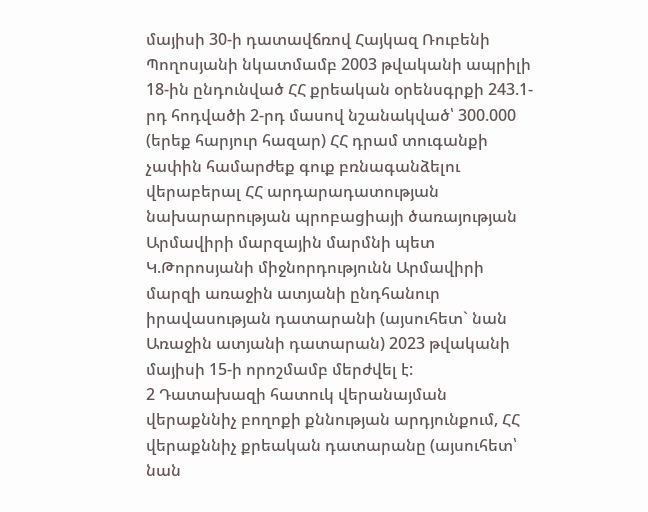մայիսի 30-ի դատավճռով Հայկազ Ռուբենի Պողոսյանի նկատմամբ 2003 թվականի ապրիլի 18-ին ընդունված ՀՀ քրեական օրենսգրքի 243.1-րդ հոդվածի 2-րդ մասով նշանակված՝ 300.000 (երեք հարյուր հազար) ՀՀ դրամ տուգանքի չափին համարժեք գուք բռնագանձելու վերաբերալ ՀՀ արդարադատության նախարարության պրոբացիայի ծառայության Արմավիրի մարզային մարմնի պետ Կ.Թորոսյանի միջնորդությունն Արմավիրի մարզի առաջին ատյանի ընդհանուր իրավասության դատարանի (այսուհետ` նան Առաջին ատյանի դատարան) 2023 թվականի մայիսի 15-ի որոշմամբ մերժվել է:
2 Դատախազի հատուկ վերանայման վերաքննիչ բողոքի քննության արդյունքում, ՀՀ վերաքննիչ քրեական դատարանը (այսուհետ՝ նան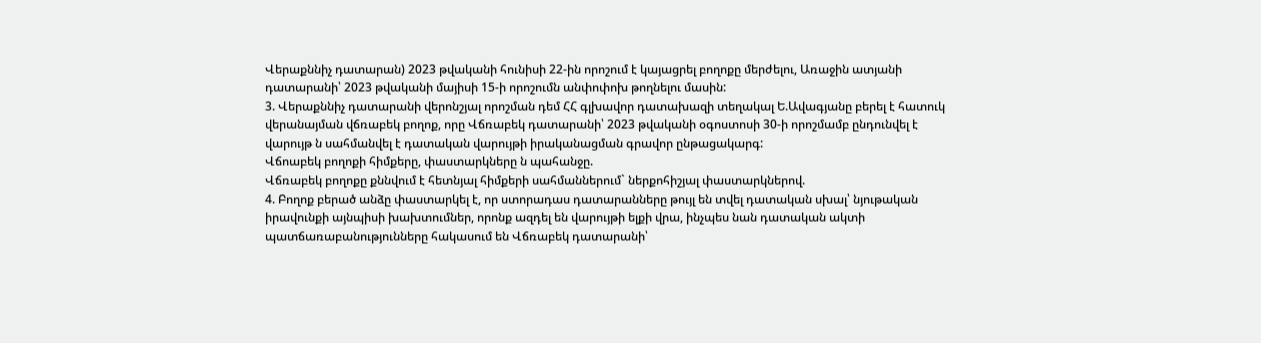Վերաքննիչ դատարան) 2023 թվականի հունիսի 22-ին որոշում է կայացրել բողոքը մերժելու, Առաջին ատյանի դատարանի՝ 2023 թվականի մայիսի 15-ի որոշումն անփոփոխ թողնելու մասին:
3. Վերաքննիչ դատարանի վերոնշյալ որոշման դեմ ՀՀ գլխավոր դատախազի տեղակալ Ե.Ավագյանը բերել է հատուկ վերանայման վճռաբեկ բողոք, որը Վճռաբեկ դատարանի՝ 2023 թվականի օգոստոսի 30-ի որոշմամբ ընդունվել է վարույթ ն սահմանվել է դատական վարույթի իրականացման գրավոր ընթացակարգ:
Վճոաբեկ բողոքի հիմքերը, փաստարկները ն պահանջը.
Վճռաբեկ բողոքը քննվում է հետնյալ հիմքերի սահմաններում` ներքոհիշյալ փաստարկներով.
4. Բողոք բերած անձը փաստարկել է, որ ստորադաս դատարանները թույլ են տվել դատական սխալ՝ նյութական իրավունքի այնպիսի խախտումներ, որոնք ազդել են վարույթի ելքի վրա, ինչպես նան դատական ակտի պատճառաբանությունները հակասում են Վճռաբեկ դատարանի՝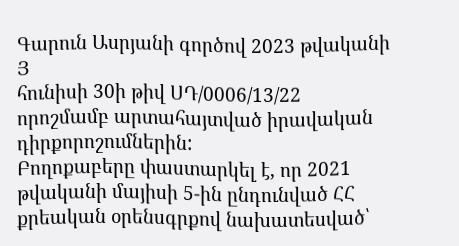Գարուն Ասրյանի գործով 2023 թվականի
Յ
հունիսի 30ի թիվ ՍԴ/0006/13/22 որոշմամբ արտահայտված իրավական դիրքորոշումներին:
Բողոքաբերը փաստարկել է, որ 2021 թվականի մայիսի 5-ին ընդունված ՀՀ քրեական օրենսգրքով նախատեսված՝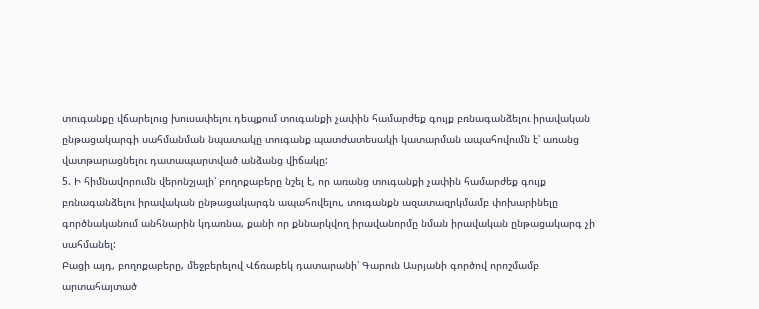տուգանքը վճարելուց խուսափելու դեպքում տուգանքի չափին համարժեք գույք բռնագանձելու իրավական ընթացակարգի սահմանման նպատակը տուգանք պատժատեսակի կատարման ապահովումն է՝ առանց վատթարացնելու դատապարտված անձանց վիճակը:
5. Ի հիմնավորումն վերոնշյալի՝ բողոքաբերը նշել է, որ առանց տուգանքի չափին համարժեք գույք բռնագանձելու իրավական ընթացակարգն ապահովելու, տուգանքն ազատազրկմամբ փոխարինելը գործնականում անհնարին կդառնա, քանի որ քննարկվող իրավանորմը նման իրավական ընթացակարգ չի սահմանել:
Բացի այդ, բողոքաբերը, մեջբերելով Վճռաբեկ դատարանի՝ Գարուն Ասրյանի գործով որոշմամբ արտահայտած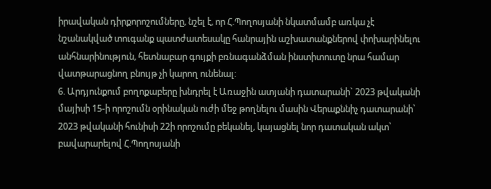իրավական դիրքորոշումները, նշել է, որ Հ.Պողոսյանի նկատմամբ առկա չէ նշանակված տուգանք պատժատեսակը հանրային աշխատանքներով փոխարինելու անհնարինություն, հետնաբար գույքի բռնագանձման ինստիտուտը նրա համար վատթարացնող բնույթ չի կարող ունենալ:
6. Արդյունքում բողոքաբերը խնդրել է Առաջին ատյանի դատարանի` 2023 թվականի մայիսի 15-ի որոշումն օրինական ուժի մեջ թողնելու մասին Վերաքննիչ դատարանի՝ 2023 թվականի հունիսի 22ի որոշումը բեկանել, կայացնել նոր դատական ակտ՝ բավարարելով Հ.Պողոսյանի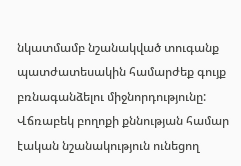նկատմամբ նշանակված տուգանք պատժատեսակին համարժեք գույք բռնագանձելու միջնորդությունը:
Վճռաբեկ բողոքի քննության համար էական նշանակություն ունեցող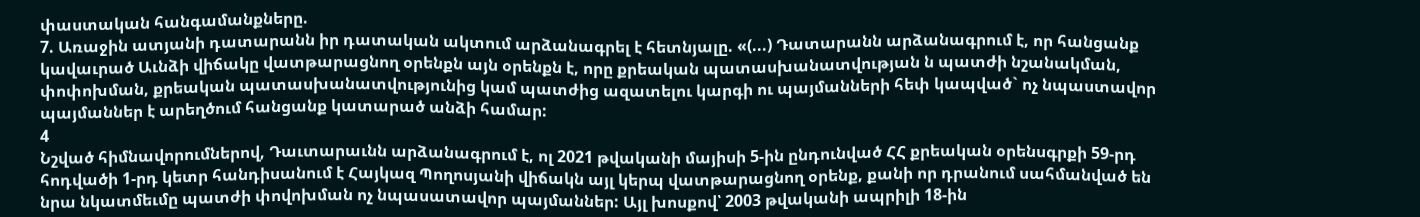փաստական հանգամանքները.
7. Առաջին ատյանի դատարանն իր դատական ակտում արձանագրել է հետնյալը. «(...) Դատարանն արձանագրում է, որ հանցանք կավաւրած Աւնձի վիճակը վատթարացնող օրենքն այն օրենքն է, որը քրեական պատասխանատվության ն պատժի նշանակման, փոփոխման, քրեական պատասխանատվությունից կամ պատժից ազատելու կարգի ու պայմանների հեփ կապված` ոչ նպաստավոր պայմաններ է արեղծում հանցանք կատարած անձի համար:
4
Նշված հիմնավորումներով, Դաւտարաւնն արձանագրում է, ոլ 2021 թվականի մայիսի 5-ին ընդունված ՀՀ քրեական օրենսգրքի 59-րդ հոդվածի 1-րդ կետր հանդիսանում է Հայկազ Պողոսյանի վիճակն այլ կերպ վատթարացնող օրենք, քանի որ դրանում սահմանված են նրա նկատմեւմը պատժի փովոխման ոչ նպասատավոր պայմաններ: Այլ խոսքով՝ 2003 թվականի ապրիլի 18-ին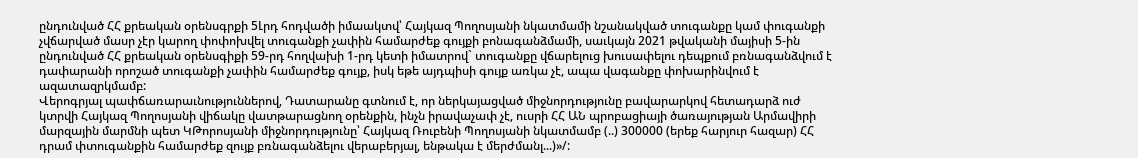ընդունված ՀՀ քրեական օրենսգրքի 5Լրդ հոդվածի իմաակտվ՝ Հայկազ Պողոսյանի նկատմամի նշանակված տուգանքը կամ փուգանքի չվճարված մասր չէր կարող փոփոխվել տուգանքի չափին համարժեք գույքի բոնագանձմամի, սաւկայն 2021 թվականի մայիսի 5-ին ընդունված ՀՀ քրեական օրենսգիքի 59-րդ հողվախի 1-րդ կետի իմատրով` տուգանքը վճարելուց խուսափելու դեպքում բռնագանձվում է դափարանի որոշած տուգանքի չափին համարժեք գույք, իսկ եթե այդպիսի գույք առկա չէ, ապա վագանքը փոխարինվում է ազատազրկմամբ:
Վերոգրյալ պափճառարաւնություններով, Դատարանը գտնում է, որ ներկայացված միջնորդությունը բավարարկով հետադարձ ուժ կտրվի Հայկազ Պողոսյանի վիճակը վատթարացնող օրենքին, ինչն իրավաչափ չէ, ուսրի ՀՀ ԱՆ պրոբացիայի ծառայության Արմավիրի մարզային մարմնի պետ ԿԹորոսյանի միջնորդությունը՝ Հայկազ Ռուբենի Պողոսյանի նկատմամբ (..) 300000 (երեք հարյուր հազար) ՀՀ դրամ փտուգանքին համարժեք զույք բռնագանձելու վերաբերյալ, ենթակա է մերժմանլ...)»/: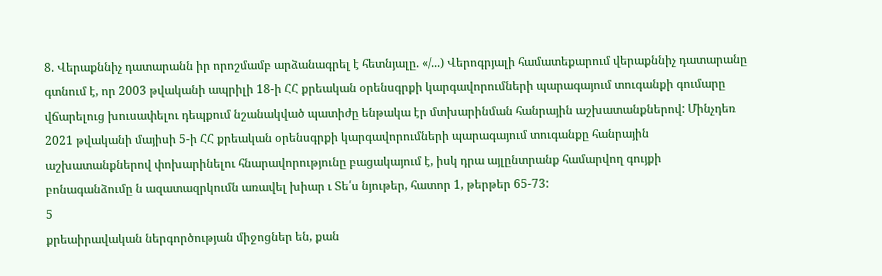8. Վերաքննիչ դատարանն իր որոշմամբ արձանագրել է հետնյալը. «/...) Վերոգրյալի համատեքարում վերաքննիչ դատարանը գտնում է, որ 2003 թվականի ապրիլի 18-ի ՀՀ քրեական օրենսգրքի կարգավորումների պարագայում տուգանքի գումարը վճարելուց խուսափելու դեպքում նշանակված պատիժը ենթակա էր մտխարինման հանրային աշխատանքներով: Մինչդեռ 2021 թվականի մայիսի 5-ի ՀՀ քրեական օրենսգրքի կարգավորումների պարագայում տուգանքը հանրային աշխատանքներով փոխարինելու հնարավորությունը բացակայում է, իսկ դրա այլընտրանք համարվող գույքի բոնագանձումը ն ազատազրկումն առավել խիար ւ Տե՛ս նյութեր, հատոր 1, թերթեր 65-73:
5
քրեաիրավական ներգործության միջոցներ են, քան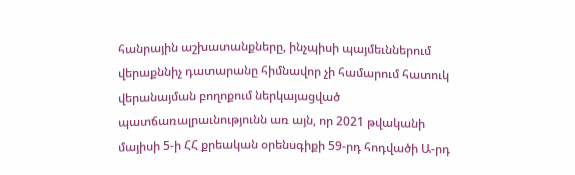հանրային աշխատանքները, ինչպիսի պայմեւններում վերաքննիչ դատարանը հիմնավոր չի համարում հատուկ վերանայման բողոքում ներկայացված պատճառալրաւնությունն առ այն, որ 2021 թվականի մայիսի 5-ի ՀՀ քրեական օրենսգիքի 59-րդ հոդվածի Ա-րդ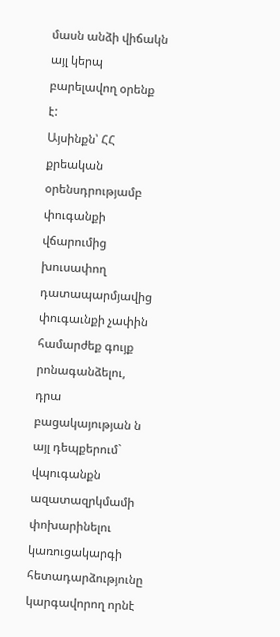մասն անձի վիճակն այլ կերպ բարելավող օրենք է:
Այսինքն՝ ՀՀ քրեական օրենսդրությամբ փուգանքի վճարումից խուսափող դատապարմյավից փուգաւնքի չափին համարժեք գույք րոնագանձելու, դրա բացակայության ն այլ դեպքերում` վպուգանքն ազատազրկմամի փոխարինելու կառուցակարգի հետադարձությունը կարգավորող որնէ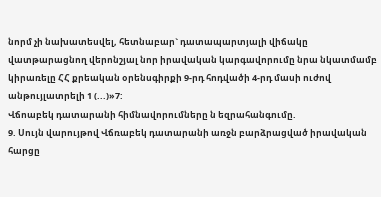նորմ չի նախատեսվել, հետնաբար` դատապարտյալի վիճակը վատթարացնող վերոնշյալ նոր իրավական կարգավորումը նրա նկատմամբ կիրառելը ՀՀ քրեական օրենսգիրքի 9-րդ հոդվածի 4-րդ մասի ուժով անթույլատրելի 1 (...)»7:
Վճոաբեկ դատարանի հիմնավորումները ն եզրահանգումը.
9. Սույն վարույթով Վճռաբեկ դատարանի առջն բարձրացված իրավական հարցը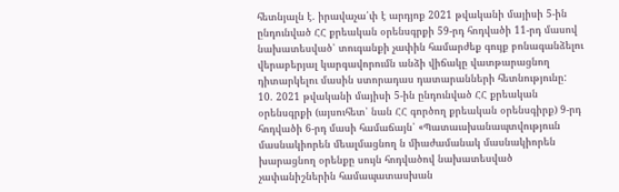հետնյալն է. իրավաչա՛փ է արդյոք 2021 թվականի մայիսի 5-ին ընդունված ՀՀ քրեական օրենսգրքի 59-րդ հոդվածի 11-րդ մասով նախատեսված՝ տուգանքի չափին համարժեք գույք բոնագանձելու վերաբերյալ կարգավորումն անձի վիճակը վատթարացնող դիտարկելու մասին ստորադաս դատարանների հետնությունը:
10. 2021 թվականի մայիսի 5-ին ընդունված ՀՀ քրեական օրենսգրքի (այսուհետ՝ նան ՀՀ գործող քրեական օրենսգիրք) 9-րդ հոդվածի 6-րդ մասի համաճայն՝ «Պատաւսխանապտվություւն մասնակիորեն մեալմացնող ն միաժամանակ մասնակիորեն խարացնող օրենքը սույն հոդվածով նախատեսված չափանիշներին համապատասխան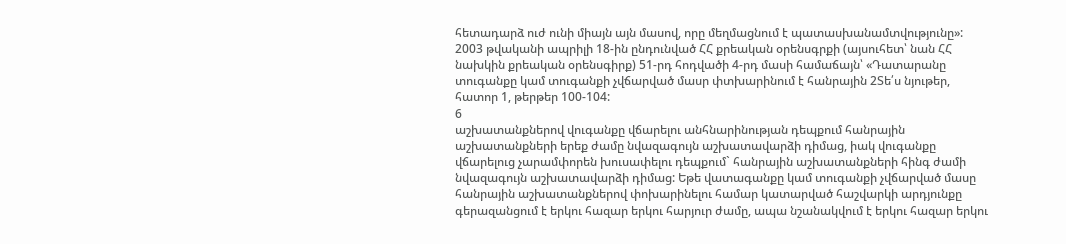հետադարձ ուժ ունի միայն այն մասով, որը մեղմացնում է պատասխանամտվությունը»:
2003 թվականի ապրիլի 18-ին ընդունված ՀՀ քրեական օրենսգրքի (այսուհետ՝ նան ՀՀ նախկին քրեական օրենսգիրք) 51-րդ հոդվածի 4-րդ մասի համաճայն՝ «Դատարանը տուգանքը կամ տուգանքի չվճարված մասր փտխարինում է հանրային 2Տե՛ս նյութեր, հատոր 1, թերթեր 100-104:
6
աշխատանքներով վուգանքը վճարելու անհնարինության դեպքում հանրային աշխատանքների երեք ժամը նվազագույն աշխատավարձի դիմաց, իակ վուգանքը վճարելուց չարամփորեն խուսափելու դեպքում` հանրային աշխատանքների հինգ ժամի նվազագույն աշխատավարձի դիմաց: Եթե վատագանքը կամ տուգանքի չվճարված մասը հանրային աշխատանքներով փոխարինելու համար կատարված հաշվարկի արդյունքը գերազանցում է երկու հազար երկու հարյուր ժամը, ապա նշանակվում է երկու հազար երկու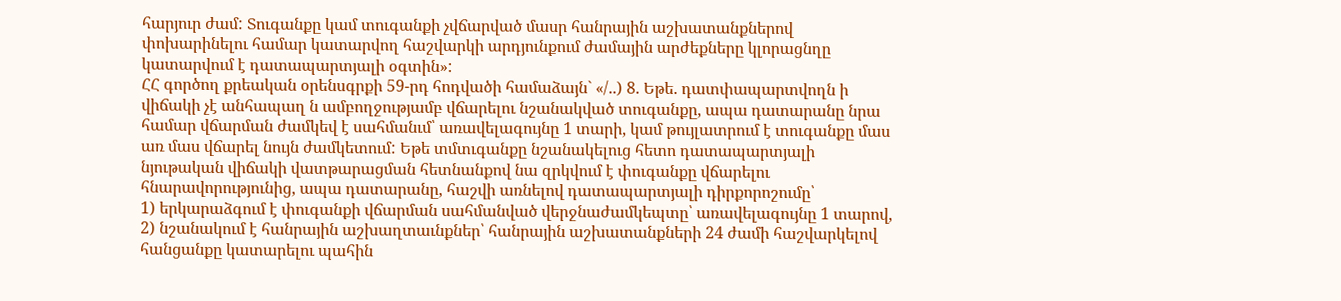հարյուր ժամ: Տուգանքը կամ տուգանքի չվճարված մասր հանրային աշխատանքներով փոխարինելու համար կատարվող հաշվարկի արդյունքում ժամային արժեքները կլորացնղը կատարվում է դատապարտյալի օգտին»:
ՀՀ գործող քրեական օրենսգրքի 59-րդ հոդվածի համաձայն` «/..) 8. Եթե. դատփապարտվողն ի վիճակի չէ անհապաղ ն ամբողջությամբ վճարելու նշանակված տուգանքը, ապա դատարանը նրա համար վճարման ժամկեվ է սահմանւմ՝ առավելագույնը 1 տարի, կամ թույլատրում է տուգանքը մաս առ մաս վճարել նույն ժամկետում: Եթե տմտւգանքը նշանակելուց հետո դատապարտյալի նյութական վիճակի վատթարացման հետնանքով նա զրկվում է փուգանքը վճարելու հնարավորությունից, ապա դատարանը, հաշվի առնելով դատապարտյալի դիրքորոշումը՝
1) երկարաձգում է փուգանքի վճարման սահմանված վերջնաժամկեպտը՝ առավելագույնը 1 տարով,
2) նշանակում է հանրային աշխաղտաւնքներ՝ հանրային աշխատանքների 24 ժամի հաշվարկելով հանցանքը կատարելու պահին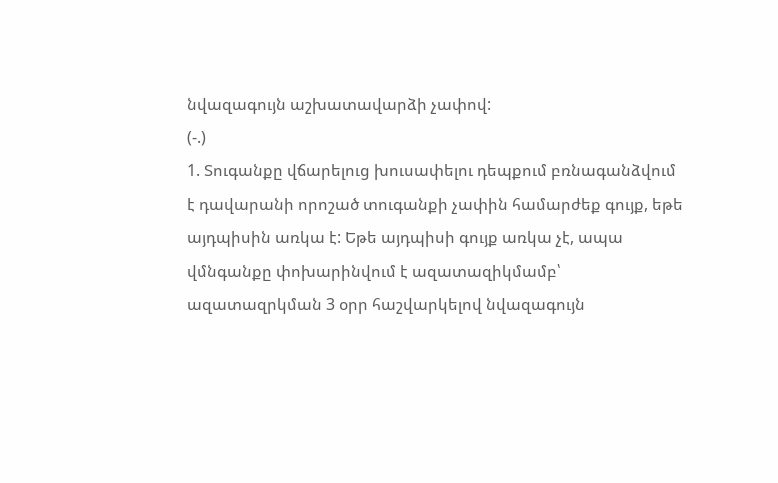նվազագույն աշխատավարձի չափով:
(-.)
1. Տուգանքը վճարելուց խուսափելու դեպքում բռնագանձվում է դավարանի որոշած տուգանքի չափին համարժեք գույք, եթե այդպիսին առկա է: Եթե այդպիսի գույք առկա չէ, ապա վմնգանքը փոխարինվում է ազատազիկմամբ՝ ազատազրկման 3 օրր հաշվարկելով նվազագույն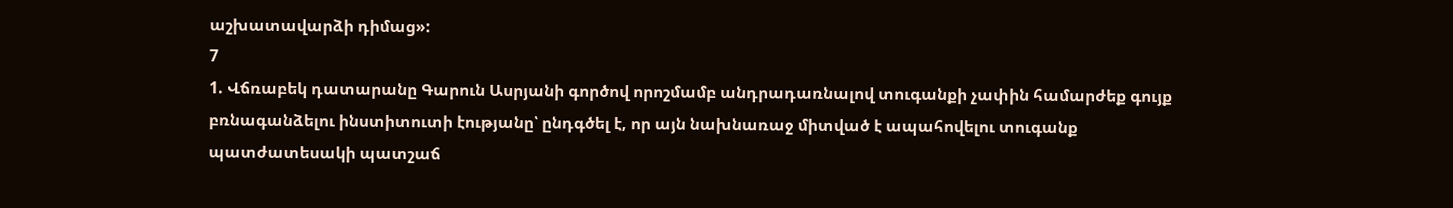աշխատավարձի դիմաց»:
7
1. Վճռաբեկ դատարանը Գարուն Ասրյանի գործով որոշմամբ անդրադառնալով տուգանքի չափին համարժեք գույք բռնագանձելու ինստիտուտի էությանը՝ ընդգծել է, որ այն նախնառաջ միտված է ապահովելու տուգանք պատժատեսակի պատշաճ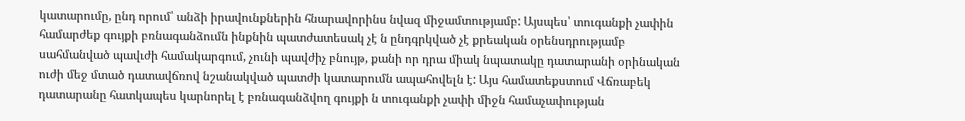կատարումը, ընդ որում՝ անձի իրավունքներին հնարավորինս նվազ միջամտությամբ: Այսպես՝ տուգանքի չափին համարժեք գույքի բռնագանձումն ինքնին պատժատեսակ չէ ն ընդգրկված չէ քրեական օրենսդրությամբ սահմանված պավւժի համակարգում, չունի պավժիչ բնույթ, քանի որ դրա միակ նպատակը դատարանի օրինական ուժի մեջ մտած դատավճռով նշանակված պատժի կատարումն ապահովելն է: Այս համատեքստում Վճռաբեկ դատարանը հատկապես կարնորել է բռնագանձվող գույքի ն տուգանքի չափի միջն համաչափության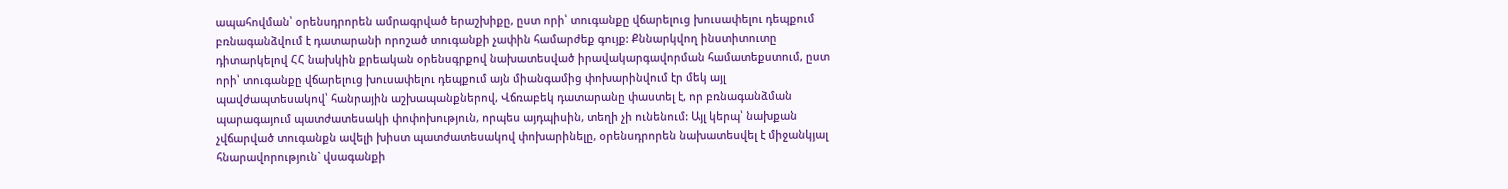ապահովման՝ օրենսդրորեն ամրագրված երաշխիքը, ըստ որի՝ տուգանքը վճարելուց խուսափելու դեպքում բռնագանձվում է դատարանի որոշած տուգանքի չափին համարժեք գույք: Քննարկվող ինստիտուտը դիտարկելով ՀՀ նախկին քրեական օրենսգրքով նախատեսված իրավակարգավորման համատեքստում, ըստ որի՝ տուգանքը վճարելուց խուսափելու դեպքում այն միանգամից փոխարինվում էր մեկ այլ պավժապտեսակով՝ հանրային աշխապանքներով, Վճռաբեկ դատարանը փաստել է, որ բռնագանձման պարագայում պատժատեսակի փոփոխություն, որպես այդպիսին, տեղի չի ունենում: Այլ կերպ՝ նախքան չվճարված տուգանքն ավելի խիստ պատժատեսակով փոխարինելը, օրենսդրորեն նախատեսվել է միջանկյալ հնարավորություն` վսագանքի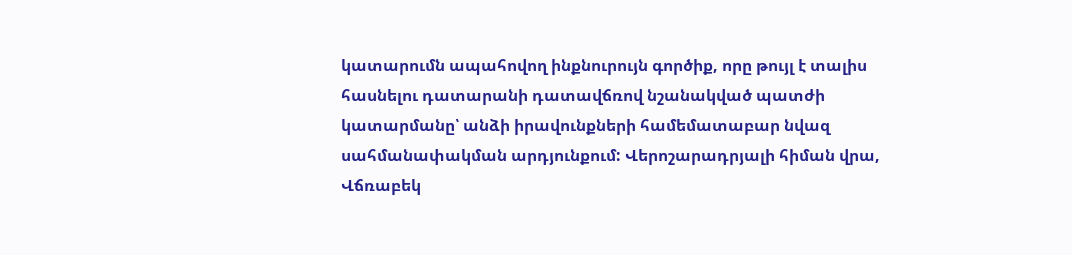կատարումն ապահովող ինքնուրույն գործիք, որը թույլ է տալիս հասնելու դատարանի դատավճռով նշանակված պատժի կատարմանը՝ անձի իրավունքների համեմատաբար նվազ սահմանափակման արդյունքում: Վերոշարադրյալի հիման վրա, Վճռաբեկ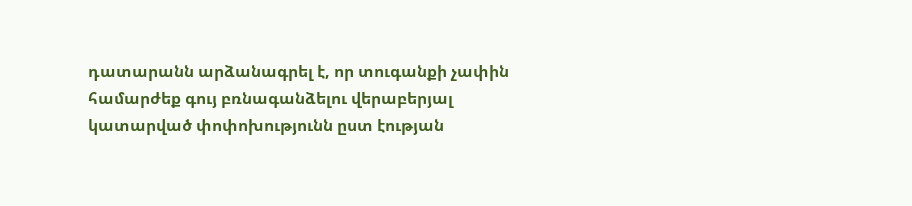դատարանն արձանագրել է, որ տուգանքի չափին համարժեք գույ բռնագանձելու վերաբերյալ կատարված փոփոխությունն ըստ էության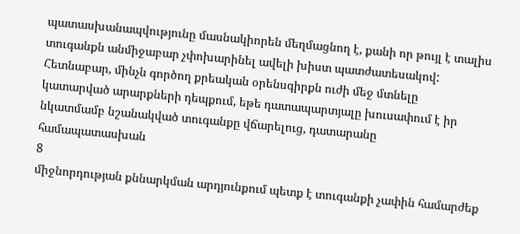պատասխանապվությունը մասնակիորեն մեղմացնող է, քանի որ թույլ է տալիս տուգանքն անմիջաբար չփոխարինել ավելի խիստ պատժատեսակով: Հետնաբար, մինչն գործող քրեական օրենսգիրքն ուժի մեջ մտնելը կատարված արարքների դեպքում, եթե դատապարտյալը խուսափում է իր նկատմամբ նշանակված տուգանքը վճարելուց, դատարանը համապատասխան
8
միջնորդության քննարկման արդյունքում պետք է տուգանքի չափին համարժեք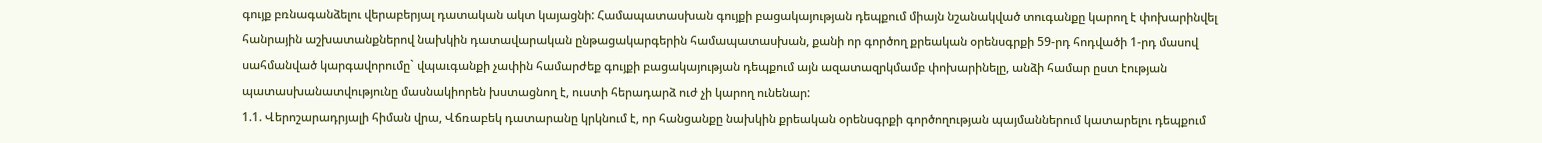գույք բռնագանձելու վերաբերյալ դատական ակտ կայացնի: Համապատասխան գույքի բացակայության դեպքում միայն նշանակված տուգանքը կարող է փոխարինվել հանրային աշխատանքներով նախկին դատավարական ընթացակարգերին համապատասխան, քանի որ գործող քրեական օրենսգրքի 59-րդ հոդվածի 1-րդ մասով սահմանված կարգավորումը` վպաւգանքի չափին համարժեք գույքի բացակայության դեպքում այն ազատազրկմամբ փոխարինելը, անձի համար ըստ էության պատասխանատվությունը մասնակիորեն խստացնող է, ուստի հերադարձ ուժ չի կարող ունենար:
1.1. Վերոշարադրյալի հիման վրա, Վճռաբեկ դատարանը կրկնում է, որ հանցանքը նախկին քրեական օրենսգրքի գործողության պայմաններում կատարելու դեպքում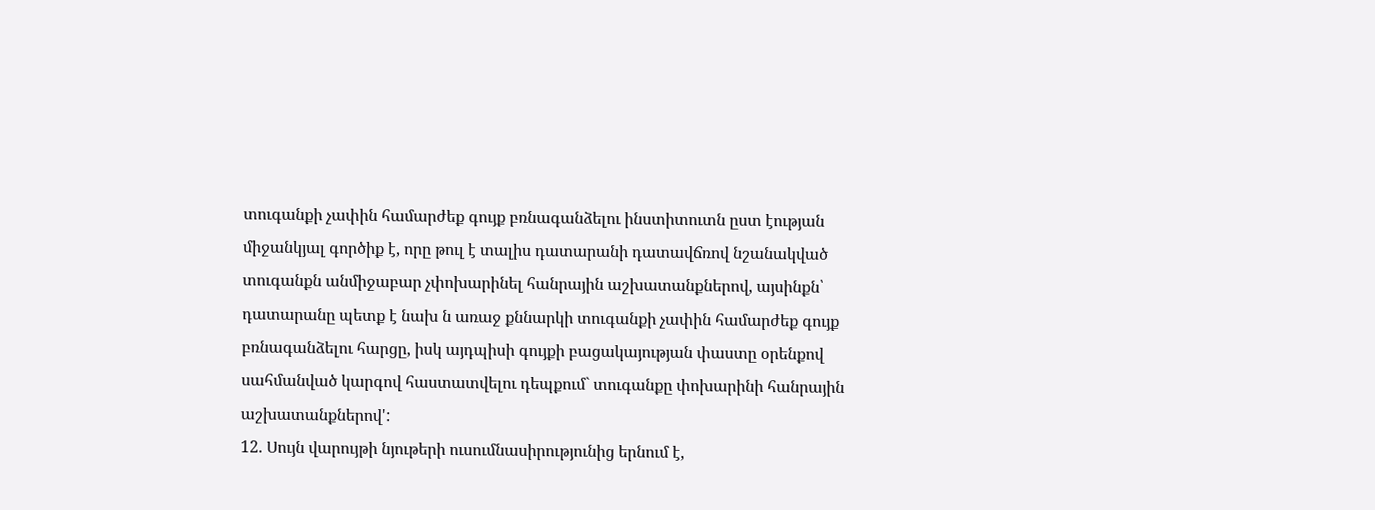տուգանքի չափին համարժեք գույք բռնագանձելու ինստիտուտն ըստ էության միջանկյալ գործիք է, որը թուլ է տալիս դատարանի դատավճռով նշանակված տուգանքն անմիջաբար չփոխարինել հանրային աշխատանքներով, այսինքն՝ դատարանը պետք է նախ ն առաջ քննարկի տուգանքի չափին համարժեք գույք բռնագանձելու հարցը, իսկ այդպիսի գույքի բացակայության փաստը օրենքով սահմանված կարգով հաստատվելու դեպքում` տուգանքը փոխարինի հանրային աշխատանքներով':
12. Սույն վարույթի նյութերի ուսումնասիրությունից երնում է,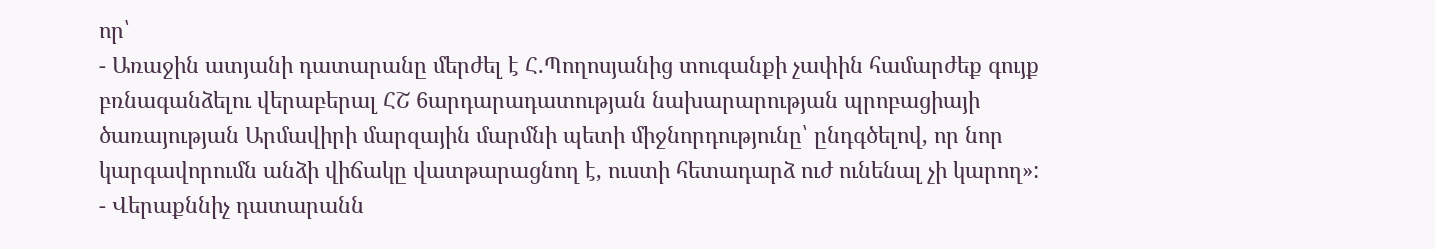որ՝
- Առաջին ատյանի դատարանը մերժել է Հ.Պողոսյանից տուգանքի չափին համարժեք գույք բռնագանձելու վերաբերալ ՀՇ 6արդարադատության նախարարության պրոբացիայի ծառայության Արմավիրի մարզային մարմնի պետի միջնորդությունը՝ ընդգծելով, որ նոր կարգավորումն անձի վիճակը վատթարացնող է, ուստի հետադարձ ուժ ունենալ չի կարող»:
- Վերաքննիչ դատարանն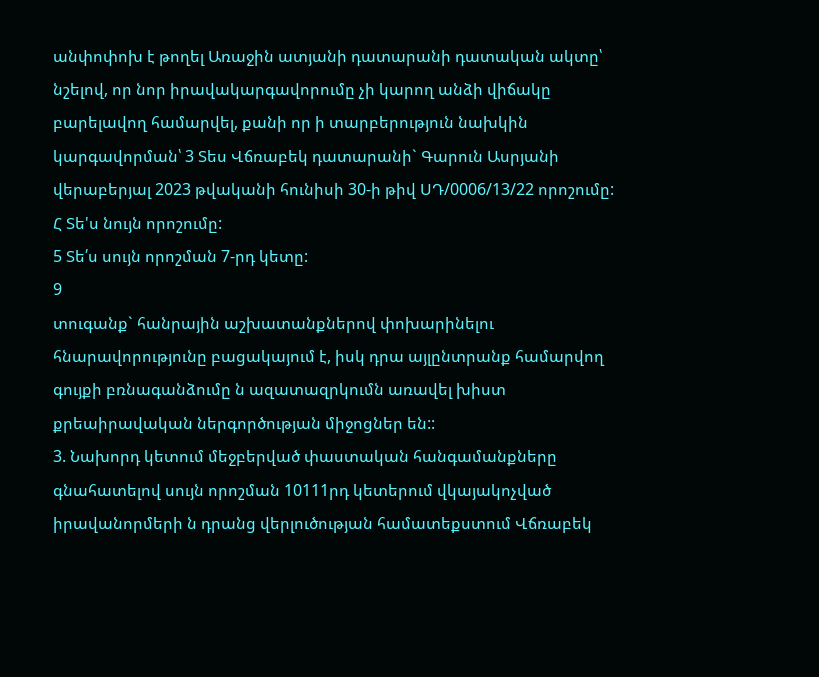անփոփոխ է թողել Առաջին ատյանի դատարանի դատական ակտը՝ նշելով, որ նոր իրավակարգավորումը չի կարող անձի վիճակը բարելավող համարվել, քանի որ ի տարբերություն նախկին կարգավորման՝ 3 Տես Վճռաբեկ դատարանի` Գարուն Ասրյանի վերաբերյալ 2023 թվականի հունիսի 30-ի թիվ ՍԴ/0006/13/22 որոշումը:
Հ Տե'ս նույն որոշումը:
5 Տե՛ս սույն որոշման 7-րդ կետը:
9
տուգանք` հանրային աշխատանքներով փոխարինելու հնարավորությունը բացակայում է, իսկ դրա այլընտրանք համարվող գույքի բռնագանձումը ն ազատազրկումն առավել խիստ քրեաիրավական ներգործության միջոցներ են::
3. Նախորդ կետում մեջբերված փաստական հանգամանքները գնահատելով սույն որոշման 10111րդ կետերում վկայակոչված իրավանորմերի ն դրանց վերլուծության համատեքստում Վճռաբեկ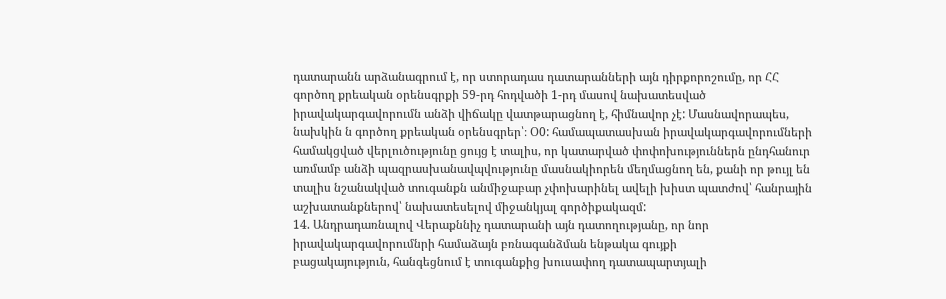դատարանն արձանագրում է, որ ստորադաս դատարանների այն դիրքորոշումը, որ ՀՀ գործող քրեական օրենսգրքի 59-րդ հոդվածի 1-րդ մասով նախատեսված իրավակարգավորումն անձի վիճակը վատթարացնող է, հիմնավոր չէ: Մասնավորապես, նախկին ն գործող քրեական օրենսգրեր՝։ Օ0: համապատասխան իրավակարգավորումների համակցված վերլուծությունը ցույց է տալիս, որ կատարված փոփոխություններն ընդհանուր առմամբ անձի պազրասխանավպվությունը մասնակիորեն մեղմացնող են, քանի որ թույլ են տալիս նշանակված տուգանքն անմիջաբար չփոխարինել ավելի խիստ պատժով՝ հանրային աշխատանքներով՝ նախատեսելով միջանկյալ գործիքակազմ:
14. Անդրադառնալով Վերաքննիչ դատարանի այն դատողությանը, որ նոր իրավակարգավորումնրի համաձայն բռնագանձման ենթակա գույքի
բացակայություն, հանգեցնում է տուգանքից խուսափող դատապարտյալի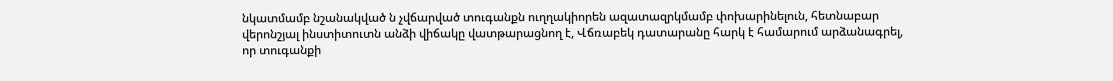նկատմամբ նշանակված ն չվճարված տուգանքն ուղղակիորեն ազատազրկմամբ փոխարինելուն, հետնաբար վերոնշյալ ինստիտուտն անձի վիճակը վատթարացնող է, Վճռաբեկ դատարանը հարկ է համարում արձանագրել, որ տուգանքի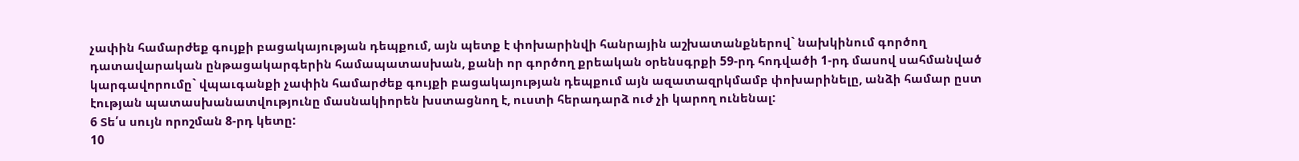չափին համարժեք գույքի բացակայության դեպքում, այն պետք է փոխարինվի հանրային աշխատանքներով` նախկինում գործող դատավարական ընթացակարգերին համապատասխան, քանի որ գործող քրեական օրենսգրքի 59-րդ հոդվածի 1-րդ մասով սահմանված կարգավորումը` վպաւգանքի չափին համարժեք գույքի բացակայության դեպքում այն ազատազրկմամբ փոխարինելը, անձի համար ըստ էության պատասխանատվությունը մասնակիորեն խստացնող է, ուստի հերադարձ ուժ չի կարող ունենալ:
6 Տե՛ս սույն որոշման 8-րդ կետը:
10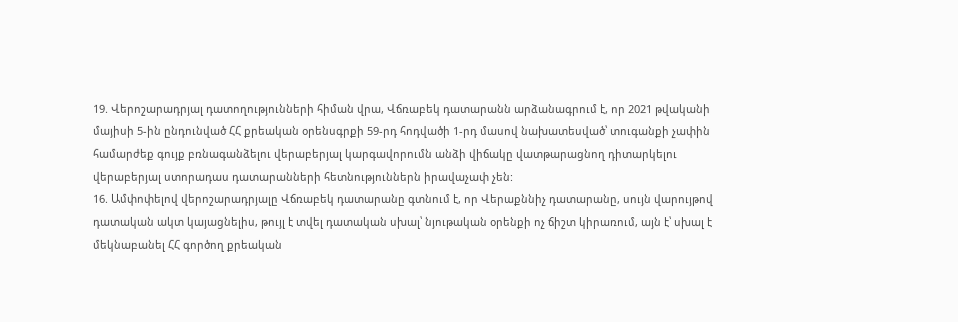19. Վերոշարադրյալ դատողությունների հիման վրա, Վճռաբեկ դատարանն արձանագրում է, որ 2021 թվականի մայիսի 5-ին ընդունված ՀՀ քրեական օրենսգրքի 59-րդ հոդվածի 1-րդ մասով նախատեսված՝ տուգանքի չափին համարժեք գույք բռնագանձելու վերաբերյալ կարգավորումն անձի վիճակը վատթարացնող դիտարկելու վերաբերյալ ստորադաս դատարանների հետնություններն իրավաչափ չեն:
16. Ամփոփելով վերոշարադրյալը Վճռաբեկ դատարանը գտնում է, որ Վերաքննիչ դատարանը, սույն վարույթով դատական ակտ կայացնելիս, թույլ է տվել դատական սխալ՝ նյութական օրենքի ոչ ճիշտ կիրառում, այն է՝ սխալ է մեկնաբանել ՀՀ գործող քրեական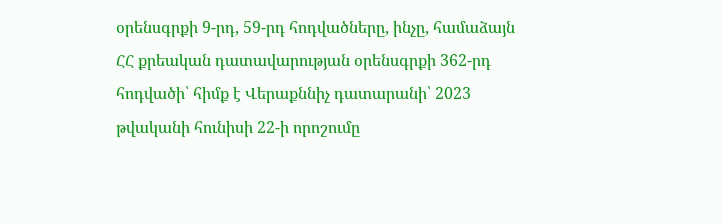օրենսգրքի 9-րդ, 59-րդ հոդվածները, ինչը, համաձայն ՀՀ քրեական դատավարության օրենսգրքի 362-րդ հոդվածի՝ հիմք է Վերաքննիչ դատարանի՝ 2023 թվականի հունիսի 22-ի որոշումը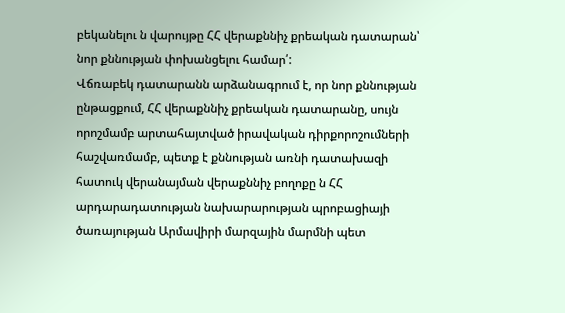բեկանելու ն վարույթը ՀՀ վերաքննիչ քրեական դատարան՝ նոր քննության փոխանցելու համար՛:
Վճռաբեկ դատարանն արձանագրում է, որ նոր քննության ընթացքում, ՀՀ վերաքննիչ քրեական դատարանը, սույն որոշմամբ արտահայտված իրավական դիրքորոշումների հաշվառմամբ, պետք է քննության առնի դատախազի հատուկ վերանայման վերաքննիչ բողոքը ն ՀՀ արդարադատության նախարարության պրոբացիայի ծառայության Արմավիրի մարզային մարմնի պետ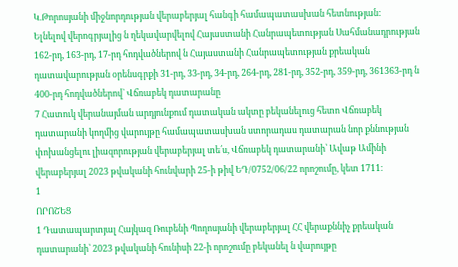Կ.Թորոսյանի միջնորդության վերաբերյալ հանգի համապատասխան հետնության:
Ելնելով վերոգրյալից ն ղեկավարվելով Հայաստանի Հանրապետության Սահմանադրության 162-րդ, 163-րդ, 17-րդ հոդվածներով ն Հայաստանի Հանրապետության քրեական դատավարության օրենսգրքի 31-րդ, 33-րդ, 34-րդ, 264-րդ, 281-րդ, 352-րդ, 359-րդ, 361363-րդ ն 400-րդ հոդվածներով` Վճռաբեկ դատարանը
7 Հատուկ վերանայման արդյունքում դատական ակտը բեկանելուց հետո Վճռաբեկ դատարանի կողմից վարույթը համապատասխան ստորադաս դատարան նոր քննության փոխանցելու լիազորության վերաբերյալ տե՛ս, Վճռաբեկ դատարանի՝ Ավաթ Ամինի վերաբերյալ 2023 թվականի հունվարի 25-ի թիվ ԵԴ/0752/06/22 որոշումը, կետ 1711։
1
ՈՐՈՇԵՑ
1 Դատապարտյալ Հայկազ Ռուբենի Պողոսյանի վերաբերյալ ՀՀ վերաքննիչ քրեական դատարանի՝ 2023 թվականի հունիսի 22-ի որոշումը բեկանել ն վարույթը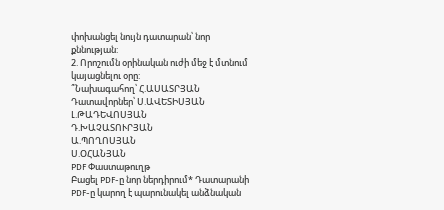փոխանցել նույն դատարան՝ նոր քննության:
2. Որոշումն օրինական ուժի մեջ է մտնում կայացնելու օրը:
՞Նախագահող՝ Հ.ԱՍԱՏՐՅԱՆ
Դատավորներ՝ Ս.ԱՎԵՏԻՍՅԱՆ
Լ.ԹԱԴԵՎՈՍՅԱՆ
Դ.ԽԱՉԱՏՈՒՐՅԱՆ
Ա.ՊՈՂՈՍՅԱՆ
Ս.ՕՀԱՆՅԱՆ
PDF Փաստաթուղթ
Բացել PDF-ը նոր ներդիրում* Դատարանի PDF-ը կարող է պարունակել անձնական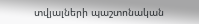տվյալների պաշտոնական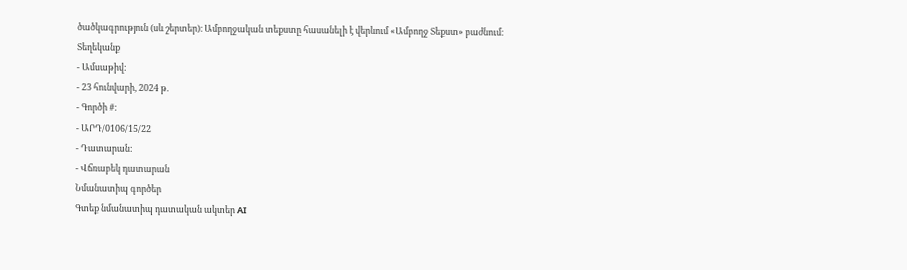ծածկագրություն (սև շերտեր)։ Ամբողջական տեքստը հասանելի է վերևում «Ամբողջ Տեքստ» բաժնում։
Տեղեկանք
- Ամսաթիվ:
- 23 հունվարի, 2024 թ.
- Գործի #:
- ԱՐԴ/0106/15/22
- Դատարան:
- Վճռաբեկ դատարան
Նմանատիպ գործեր
Գտեք նմանատիպ դատական ակտեր AI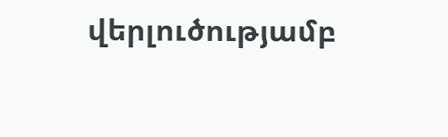վերլուծությամբ